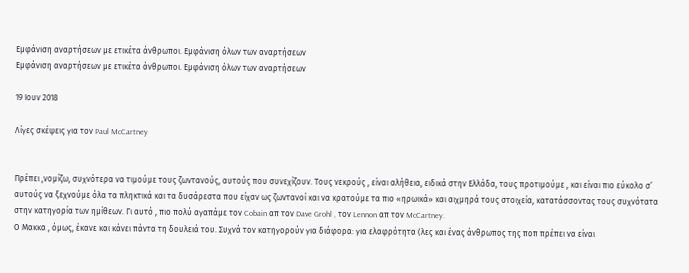Εμφάνιση αναρτήσεων με ετικέτα άνθρωποι. Εμφάνιση όλων των αναρτήσεων
Εμφάνιση αναρτήσεων με ετικέτα άνθρωποι. Εμφάνιση όλων των αναρτήσεων

19 Ιουν 2018

Λίγες σκέψεις για τον Paul McCartney


Πρέπει ,νομίζω, συχνότερα να τιμούμε τους ζωντανούς, αυτούς που συνεχίζουν. Τους νεκρούς , είναι αλήθεια, ειδικά στην Ελλάδα, τους προτιμούμε , και είναι πιο εύκολο σ’ αυτούς να ξεχνούμε όλα τα πληκτικά και τα δυσάρεστα που είχαν ως ζωντανοί και να κρατούμε τα πιο «ηρωικά» και αιχμηρά τους στοιχεία, κατατάσσοντας τους συχνότατα στην κατηγορία των ημίθεων. Γι αυτό , πιο πολύ αγαπάμε τον Cobain απ τον Dave Grohl , τον Lennon απ τον McCartney.
Ο Μακκα , όμως, έκανε και κάνει πάντα τη δουλειά του. Συχνά τον κατηγορούν για διάφορα: για ελαφρότητα (λες και ένας άνθρωπος της ποπ πρέπει να είναι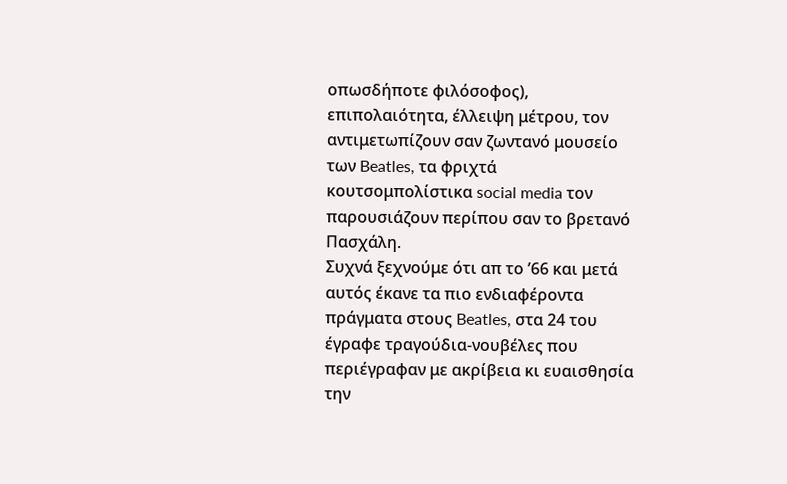οπωσδήποτε φιλόσοφος), επιπολαιότητα, έλλειψη μέτρου, τον αντιμετωπίζουν σαν ζωντανό μουσείο των Beatles, τα φριχτά κουτσομπολίστικα social media τον παρουσιάζουν περίπου σαν το βρετανό Πασχάλη.
Συχνά ξεχνούμε ότι απ το ’66 και μετά αυτός έκανε τα πιο ενδιαφέροντα πράγματα στους Beatles, στα 24 του έγραφε τραγούδια-νουβέλες που περιέγραφαν με ακρίβεια κι ευαισθησία την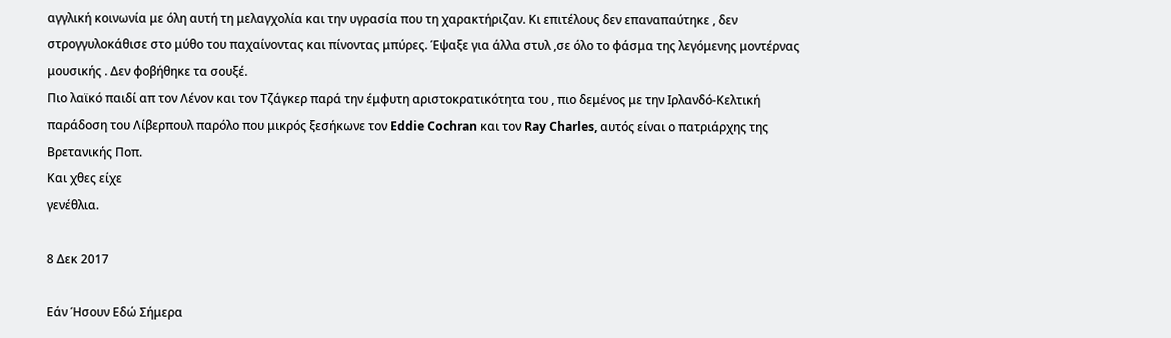αγγλική κοινωνία με όλη αυτή τη μελαγχολία και την υγρασία που τη χαρακτήριζαν. Κι επιτέλους δεν επαναπαύτηκε , δεν στρογγυλοκάθισε στο μύθο του παχαίνοντας και πίνοντας μπύρες. Έψαξε για άλλα στυλ ,σε όλο το φάσμα της λεγόμενης μοντέρνας μουσικής . Δεν φοβήθηκε τα σουξέ.
Πιο λαϊκό παιδί απ τον Λένον και τον Τζάγκερ παρά την έμφυτη αριστοκρατικότητα του , πιο δεμένος με την Ιρλανδό-Κελτική παράδοση του Λίβερπουλ παρόλο που μικρός ξεσήκωνε τον Eddie Cochran και τον Ray Charles, αυτός είναι ο πατριάρχης της Βρετανικής Ποπ.
Και χθες είχε
γενέθλια.

8 Δεκ 2017

Εάν Ήσουν Εδώ Σήμερα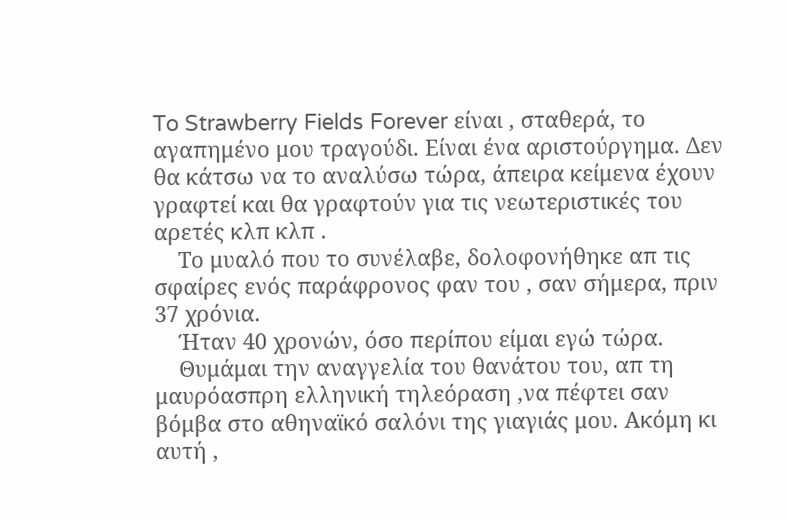To Strawberry Fields Forever είναι , σταθερά, το αγαπημένο μου τραγούδι. Είναι ένα αριστούργημα. Δεν θα κάτσω να το αναλύσω τώρα, άπειρα κείμενα έχουν γραφτεί και θα γραφτούν για τις νεωτεριστικές του αρετές κλπ κλπ .
    Το μυαλό που το συνέλαβε, δολοφονήθηκε απ τις σφαίρες ενός παράφρονος φαν του , σαν σήμερα, πριν 37 χρόνια.
    Ήταν 40 χρονών, όσο περίπου είμαι εγώ τώρα.
    Θυμάμαι την αναγγελία του θανάτου του, απ τη μαυρόασπρη ελληνική τηλεόραση ,να πέφτει σαν βόμβα στο αθηναϊκό σαλόνι της γιαγιάς μου. Ακόμη κι αυτή ,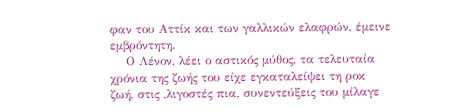φαν του Αττίκ και των γαλλικών ελαφρών, έμεινε εμβρόντητη.
    Ο Λένον, λέει ο αστικός μύθος, τα τελευταία χρόνια της ζωής του είχε εγκαταλείψει τη ροκ ζωή, στις ,λιγοστές πια, συνεντεύξεις του μίλαγε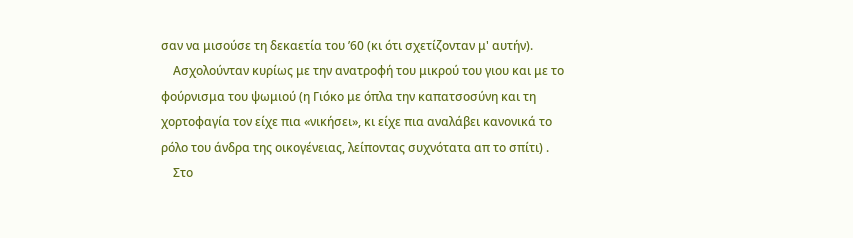σαν να μισούσε τη δεκαετία του ’60 (κι ότι σχετίζονταν μ' αυτήν).
    Ασχολούνταν κυρίως με την ανατροφή του μικρού του γιου και με το φούρνισμα του ψωμιού (η Γιόκο με όπλα την καπατσοσύνη και τη χορτοφαγία τον είχε πια «νικήσει», κι είχε πια αναλάβει κανονικά το ρόλο του άνδρα της οικογένειας, λείποντας συχνότατα απ το σπίτι) .
    Στο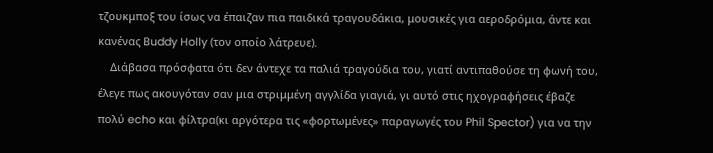τζουκμποξ του ίσως να έπαιζαν πια παιδικά τραγουδάκια, μουσικές για αεροδρόμια, άντε και κανένας Buddy Holly (τον οποίο λάτρευε).
    Διάβασα πρόσφατα ότι δεν άντεχε τα παλιά τραγούδια του, γιατί αντιπαθούσε τη φωνή του, έλεγε πως ακουγόταν σαν μια στριμμένη αγγλίδα γιαγιά, γι αυτό στις ηχογραφήσεις έβαζε πολύ echo και φίλτρα(κι αργότερα τις «φορτωμένες» παραγωγές του Phil Spector) για να την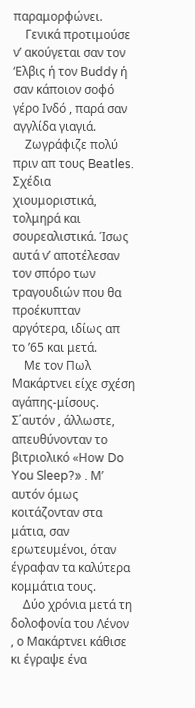παραμορφώνει.
    Γενικά προτιμούσε ν’ ακούγεται σαν τον ‘Ελβις ή τον Βuddy ή σαν κάποιον σοφό γέρο Ινδό , παρά σαν αγγλίδα γιαγιά.
    Ζωγράφιζε πολύ πριν απ τους Beatles. Σχέδια χιουμοριστικά, τολμηρά και σουρεαλιστικά. Ίσως αυτά ν’ αποτέλεσαν τον σπόρο των τραγουδιών που θα προέκυπταν αργότερα, ιδίως απ το ’65 και μετά.
    Με τον Πωλ Μακάρτνει είχε σχέση αγάπης-μίσους. Σ΄αυτόν , άλλωστε, απευθύνονταν το βιτριολικό «Ηοw Do You Sleep?» . Μ’ αυτόν όμως κοιτάζονταν στα μάτια, σαν ερωτευμένοι, όταν έγραφαν τα καλύτερα κομμάτια τους.
    Δύο χρόνια μετά τη δολοφονία του Λένον , ο Μακάρτνει κάθισε κι έγραψε ένα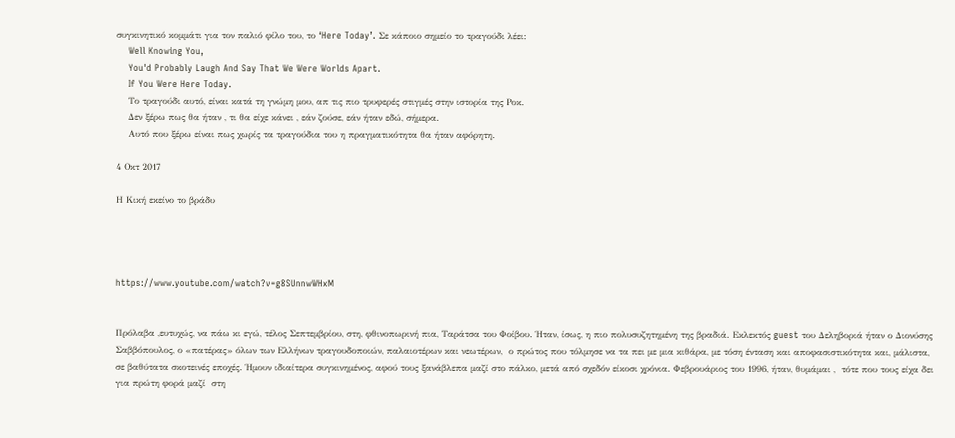συγκινητικό κομμάτι για τον παλιό φίλο του, το ‘Here Today’. Σε κάποιο σημείο το τραγούδι λέει:
    Well Knowing You,
    You'd Probably Laugh And Say That We Were Worlds Apart.
    If You Were Here Today.
    Το τραγούδι αυτό, είναι κατά τη γνώμη μου, απ τις πιο τρυφερές στιγμές στην ιστορία της Ροκ.
    Δεν ξέρω πως θα ήταν , τι θα είχε κάνει , εάν ζούσε, εάν ήταν εδώ, σήμερα.
    Αυτό που ξέρω είναι πως χωρίς τα τραγούδια του η πραγματικότητα θα ήταν αφόρητη.

4 Οκτ 2017

Η Κική εκείνο το βράδυ




https://www.youtube.com/watch?v=g8SUnnwWHxM


Πρόλαβα ,ευτυχώς, να πάω κι εγώ, τέλος Σεπτεμβρίου, στη, φθινοπωρινή πια, Ταράτσα του Φοίβου. Ήταν, ίσως, η πιο πολυσυζητημένη της βραδιά. Εκλεκτός guest του Δεληβοριά ήταν ο Διονύσης Σαββόπουλος, ο «πατέρας» όλων των Ελλήνων τραγουδοποιών, παλαιοτέρων και νεωτέρων,  ο πρώτος που τόλμησε να τα πει με μια κιθάρα, με τόση ένταση και αποφασιστικότητα και, μάλιστα, σε βαθύτατα σκοτεινές εποχές. Ήμουν ιδιαίτερα συγκινημένος, αφού τους ξανάβλεπα μαζί στο πάλκο, μετά από σχεδόν είκοσι χρόνια. Φεβρουάριος του 1996, ήταν, θυμάμαι ,  τότε που τους είχα δει για πρώτη φορά μαζί  στη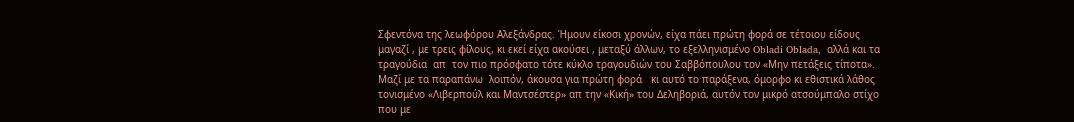Σφεντόνα της λεωφόρου Αλεξάνδρας. Ήμουν είκοσι χρονών, είχα πάει πρώτη φορά σε τέτοιου είδους μαγαζί , με τρεις φίλους, κι εκεί είχα ακούσει , μεταξύ άλλων, το εξελληνισμένο Obladi Oblada,  αλλά και τα τραγούδια  απ  τον πιο πρόσφατο τότε κύκλο τραγουδιών του Σαββόπουλου τον «Μην πετάξεις τίποτα». Μαζί με τα παραπάνω  λοιπόν, άκουσα για πρώτη φορά   κι αυτό το παράξενα, όμορφο κι εθιστικά λάθος τονισμένο «Λιβερπούλ και Μαντσέστερ» απ την «Κική» του Δεληβοριά, αυτόν τον μικρό ατσούμπαλο στίχο που με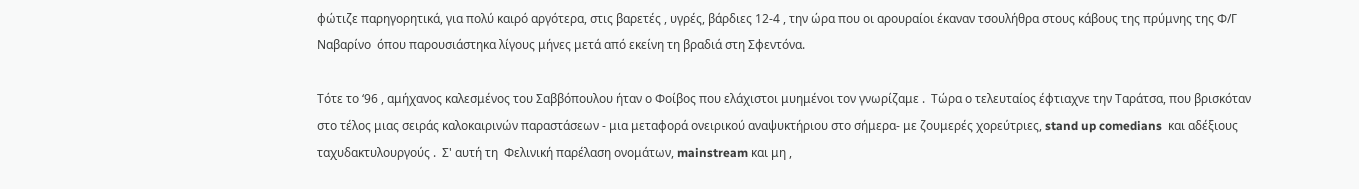φώτιζε παρηγορητικά, για πολύ καιρό αργότερα, στις βαρετές , υγρές, βάρδιες 12-4 , την ώρα που οι αρουραίοι έκαναν τσουλήθρα στους κάβους της πρύμνης της Φ/Γ Ναβαρίνο  όπου παρουσιάστηκα λίγους μήνες μετά από εκείνη τη βραδιά στη Σφεντόνα.

Τότε το ‘96 , αμήχανος καλεσμένος του Σαββόπουλου ήταν ο Φοίβος που ελάχιστοι μυημένοι τον γνωρίζαμε .  Τώρα ο τελευταίος έφτιαχνε την Ταράτσα, που βρισκόταν στο τέλος μιας σειράς καλοκαιρινών παραστάσεων - μια μεταφορά ονειρικού αναψυκτήριου στο σήμερα- με ζουμερές χορεύτριες, stand up comedians  και αδέξιους ταχυδακτυλουργούς .  Σ' αυτή τη  Φελινική παρέλαση ονομάτων, mainstream και μη ,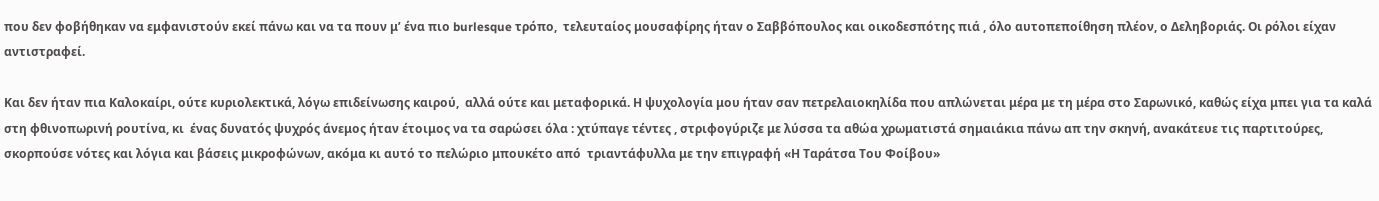που δεν φοβήθηκαν να εμφανιστούν εκεί πάνω και να τα πουν μ’ ένα πιο burlesque τρόπο,  τελευταίος μουσαφίρης ήταν ο Σαββόπουλος και οικοδεσπότης πιά , όλο αυτοπεποίθηση πλέον, ο Δεληβοριάς. Οι ρόλοι είχαν αντιστραφεί.

Και δεν ήταν πια Καλοκαίρι, ούτε κυριολεκτικά, λόγω επιδείνωσης καιρού,  αλλά ούτε και μεταφορικά. Η ψυχολογία μου ήταν σαν πετρελαιοκηλίδα που απλώνεται μέρα με τη μέρα στο Σαρωνικό, καθώς είχα μπει για τα καλά στη φθινοπωρινή ρουτίνα, κι  ένας δυνατός ψυχρός άνεμος ήταν έτοιμος να τα σαρώσει όλα : χτύπαγε τέντες , στριφογύριζε με λύσσα τα αθώα χρωματιστά σημαιάκια πάνω απ την σκηνή, ανακάτευε τις παρτιτούρες, σκορπούσε νότες και λόγια και βάσεις μικροφώνων, ακόμα κι αυτό το πελώριο μπουκέτο από  τριαντάφυλλα με την επιγραφή «Η Ταράτσα Του Φοίβου»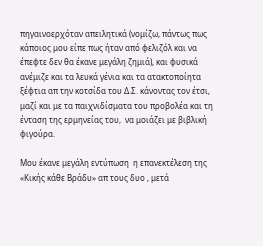πηγαινοερχόταν απειλητικά (νομίζω, πάντως πως κάποιος μου είπε πως ήταν από φελιζόλ και να έπεφτε δεν θα έκανε μεγάλη ζημιά), και φυσικά ανέμιζε και τα λευκά γένια και τα ατακτοποίητα ξέφτια απ την κοτσίδα του Δ.Σ. κάνοντας τον έτσι, μαζί και με τα παιχνιδίσματα του προβολέα και τη ένταση της ερμηνείας του,  να μοιάζει με βιβλική φιγούρα.

Μου έκανε μεγάλη εντύπωση  η επανεκτέλεση της «Κικής κάθε Βράδυ» απ τους δυο , μετά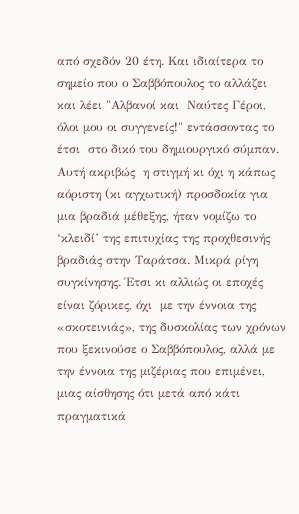από σχεδόν 20 έτη. Και ιδιαίτερα το σημείο που ο Σαββόπουλος το αλλάζει και λέει "Αλβανοί και  Ναύτες Γέροι, όλοι μου οι συγγενείς!" εντάσσοντας το έτσι  στο δικό του δημιουργικό σύμπαν.  Αυτή ακριβώς  η στιγμή κι όχι η κάπως αόριστη (κι αγχωτική) προσδοκία για μια βραδιά μέθεξης, ήταν νομίζω το ‘κλειδί’ της επιτυχίας της προχθεσινής βραδιάς στην Ταράτσα. Μικρά ρίγη συγκίνησης. Έτσι κι αλλιώς οι εποχές είναι ζόρικες, όχι  με την έννοια της «σκοτεινιάς», της δυσκολίας των χρόνων που ξεκινούσε ο Σαββόπουλος, αλλά με την έννοια της μιζέριας που επιμένει, μιας αίσθησης ότι μετά από κάτι πραγματικά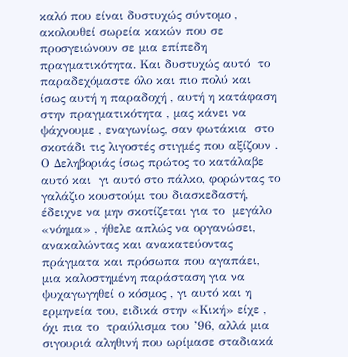καλό που είναι δυστυχώς σύντομο ,  ακολουθεί σωρεία κακών που σε προσγειώνουν σε μια επίπεδη πραγματικότητα. Και δυστυχώς αυτό  το παραδεχόμαστε όλο και πιο πολύ και ίσως αυτή η παραδοχή , αυτή η κατάφαση στην πραγματικότητα , μας κάνει να ψάχνουμε , εναγωνίως, σαν φωτάκια  στο σκοτάδι τις λιγοστές στιγμές που αξίζουν . Ο Δεληβοριάς ίσως πρώτος το κατάλαβε αυτό και  γι αυτό στο πάλκο, φορώντας το γαλάζιο κουστούμι του διασκεδαστή, έδειχνε να μην σκοτίζεται για το  μεγάλο «νόημα» , ήθελε απλώς να οργανώσει, ανακαλώντας και ανακατεύοντας πράγματα και πρόσωπα που αγαπάει, μια καλοστημένη παράσταση για να ψυχαγωγηθεί ο κόσμος , γι αυτό και η ερμηνεία του, ειδικά στην «Κική» είχε , όχι πια το  τραύλισμα του ’96, αλλά μια σιγουριά αληθινή που ωρίμασε σταδιακά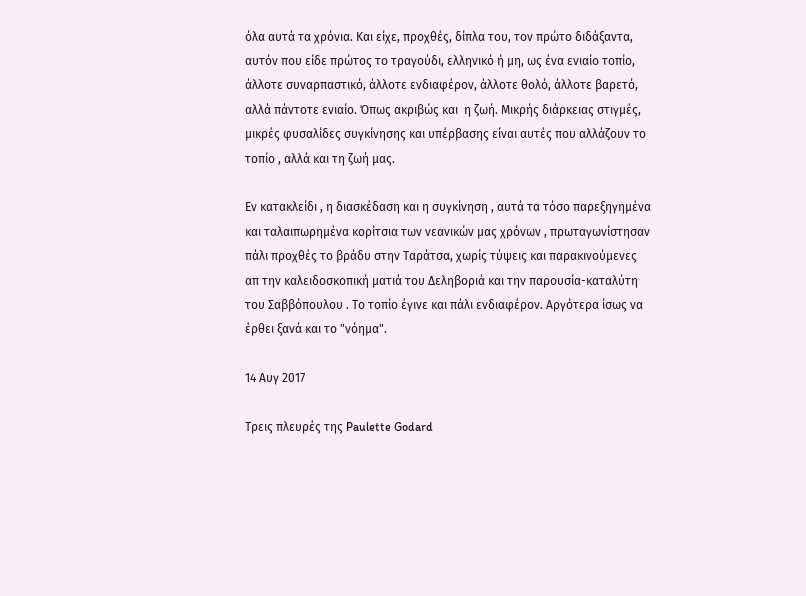όλα αυτά τα χρόνια. Και είχε, προχθές, δίπλα του, τον πρώτο διδάξαντα, αυτόν που είδε πρώτος το τραγούδι, ελληνικό ή μη, ως ένα ενιαίο τοπίο, άλλοτε συναρπαστικό, άλλοτε ενδιαφέρον, άλλοτε θολό, άλλοτε βαρετό, αλλά πάντοτε ενιαίο. Όπως ακριβώς και  η ζωή. Μικρής διάρκειας στιγμές, μικρές φυσαλίδες συγκίνησης και υπέρβασης είναι αυτές που αλλάζουν το τοπίο , αλλά και τη ζωή μας.

Εν κατακλείδι , η διασκέδαση και η συγκίνηση , αυτά τα τόσο παρεξηγημένα και ταλαιπωρημένα κορίτσια των νεανικών μας χρόνων , πρωταγωνίστησαν πάλι προχθές το βράδυ στην Ταράτσα, χωρίς τύψεις και παρακινούμενες απ την καλειδοσκοπική ματιά του Δεληβοριά και την παρουσία-καταλύτη του Σαββόπουλου . Το τοπίο έγινε και πάλι ενδιαφέρον. Αργότερα ίσως να έρθει ξανά και το "νόημα".

14 Αυγ 2017

Τρεις πλευρές της Paulette Godard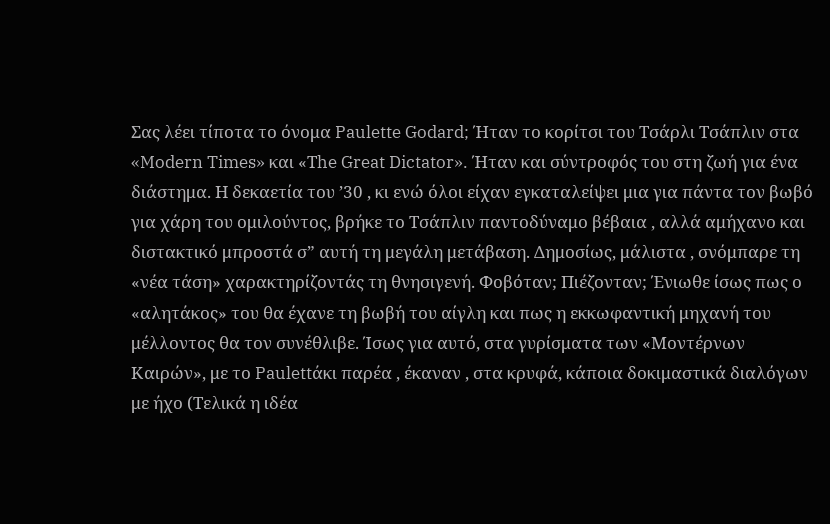Σας λέει τίποτα το όνομα Paulette Godard; Ήταν το κορίτσι του Τσάρλι Τσάπλιν στα «Modern Times» και «Τhe Great Dictator». Ήταν και σύντροφός του στη ζωή για ένα διάστημα. Η δεκαετία του ’30 , κι ενώ όλοι είχαν εγκαταλείψει μια για πάντα τον βωβό για χάρη του ομιλούντος, βρήκε το Τσάπλιν παντοδύναμο βέβαια , αλλά αμήχανο και διστακτικό μπροστά σ” αυτή τη μεγάλη μετάβαση. Δημοσίως, μάλιστα , σνόμπαρε τη «νέα τάση» χαρακτηρίζοντάς τη θνησιγενή. Φοβόταν; Πιέζονταν; Ένιωθε ίσως πως ο «αλητάκος» του θα έχανε τη βωβή του αίγλη και πως η εκκωφαντική μηχανή του μέλλοντος θα τον συνέθλιβε. Ίσως για αυτό, στα γυρίσματα των «Μοντέρνων Καιρών», με το Paulettάκι παρέα , έκαναν , στα κρυφά, κάποια δοκιμαστικά διαλόγων με ήχο (Τελικά η ιδέα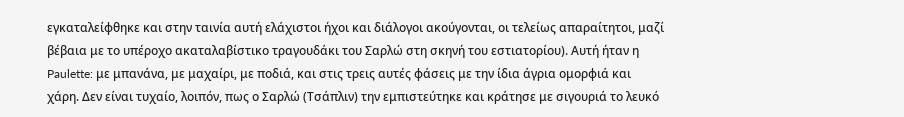εγκαταλείφθηκε και στην ταινία αυτή ελάχιστοι ήχοι και διάλογοι ακούγονται, οι τελείως απαραίτητοι, μαζί βέβαια με το υπέροχο ακαταλαβίστικο τραγουδάκι του Σαρλώ στη σκηνή του εστιατορίου). Αυτή ήταν η Paulette: με μπανάνα, με μαχαίρι, με ποδιά, και στις τρεις αυτές φάσεις με την ίδια άγρια ομορφιά και χάρη. Δεν είναι τυχαίο, λοιπόν, πως ο Σαρλώ (Τσάπλιν) την εμπιστεύτηκε και κράτησε με σιγουριά το λευκό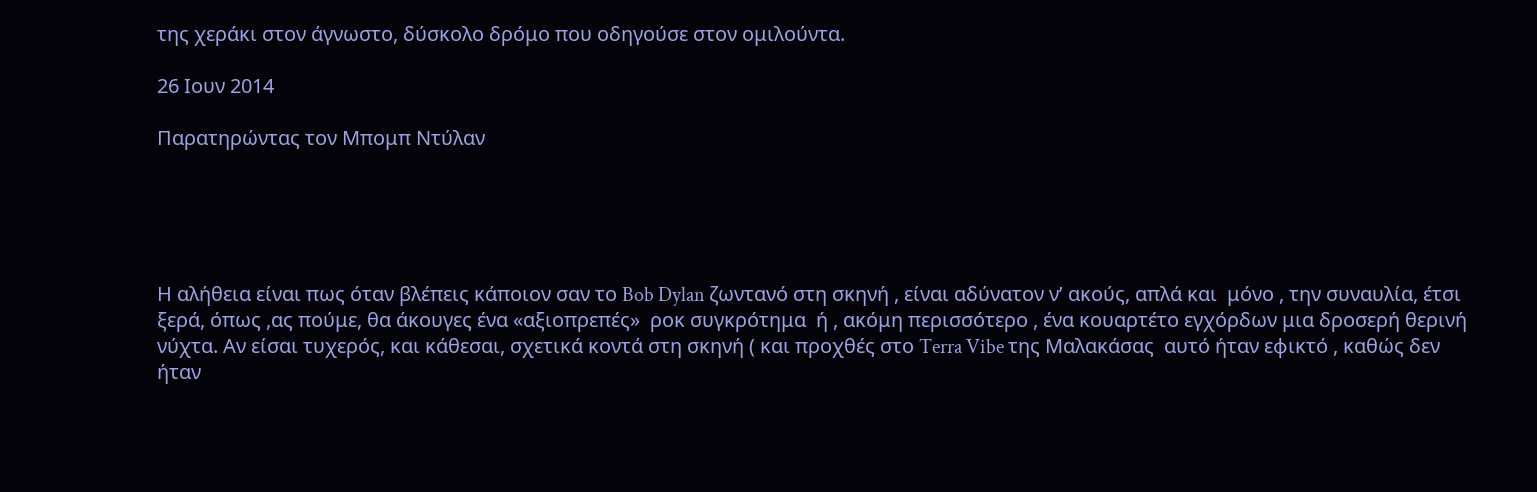της χεράκι στον άγνωστο, δύσκολο δρόμο που οδηγούσε στον ομιλούντα.

26 Ιουν 2014

Παρατηρώντας τον Μπομπ Ντύλαν





Η αλήθεια είναι πως όταν βλέπεις κάποιον σαν το Bob Dylan ζωντανό στη σκηνή , είναι αδύνατον ν’ ακούς, απλά και  μόνο , την συναυλία, έτσι ξερά, όπως ,ας πούμε, θα άκουγες ένα «αξιοπρεπές»  ροκ συγκρότημα  ή , ακόμη περισσότερο , ένα κουαρτέτο εγχόρδων μια δροσερή θερινή νύχτα. Αν είσαι τυχερός, και κάθεσαι, σχετικά κοντά στη σκηνή ( και προχθές στο Terra Vibe της Μαλακάσας  αυτό ήταν εφικτό , καθώς δεν ήταν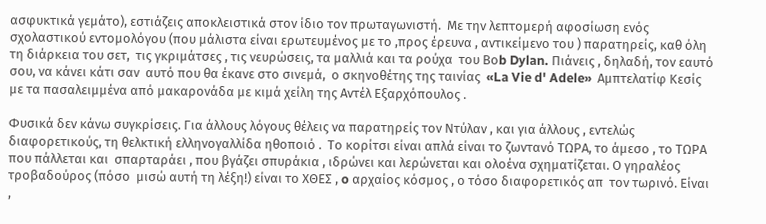ασφυκτικά γεμάτο), εστιάζεις αποκλειστικά στον ίδιο τον πρωταγωνιστή.  Με την λεπτομερή αφοσίωση ενός σχολαστικού εντομολόγου (που μάλιστα είναι ερωτευμένος με το ,προς έρευνα , αντικείμενο του ) παρατηρείς, καθ όλη τη διάρκεια του σετ,  τις γκριμάτσες , τις νευρώσεις, τα μαλλιά και τα ρούχα  του Βοb Dylan. Πιάνεις , δηλαδή, τον εαυτό σου, να κάνει κάτι σαν  αυτό που θα έκανε στο σινεμά,  ο σκηνοθέτης της ταινίας  «La Vie d' Adele»  Αμπτελατίφ Κεσίς  με τα πασαλειμμένα από μακαρονάδα με κιμά χείλη της Αντέλ Εξαρχόπουλος .

Φυσικά δεν κάνω συγκρίσεις. Για άλλους λόγους θέλεις να παρατηρείς τον Ντύλαν , και για άλλους , εντελώς διαφορετικούς, τη θελκτική ελληνογαλλίδα ηθοποιό .  Το κορίτσι είναι απλά είναι το ζωντανό ΤΩΡΑ, το άμεσο , το ΤΩΡΑ που πάλλεται και  σπαρταράει , που βγάζει σπυράκια , ιδρώνει και λερώνεται και ολοένα σχηματίζεται. Ο γηραλέος τροβαδούρος (πόσο  μισώ αυτή τη λέξη!) είναι το ΧΘΕΣ , o αρχαίος κόσμος , ο τόσο διαφορετικός απ  τον τωρινό. Είναι ,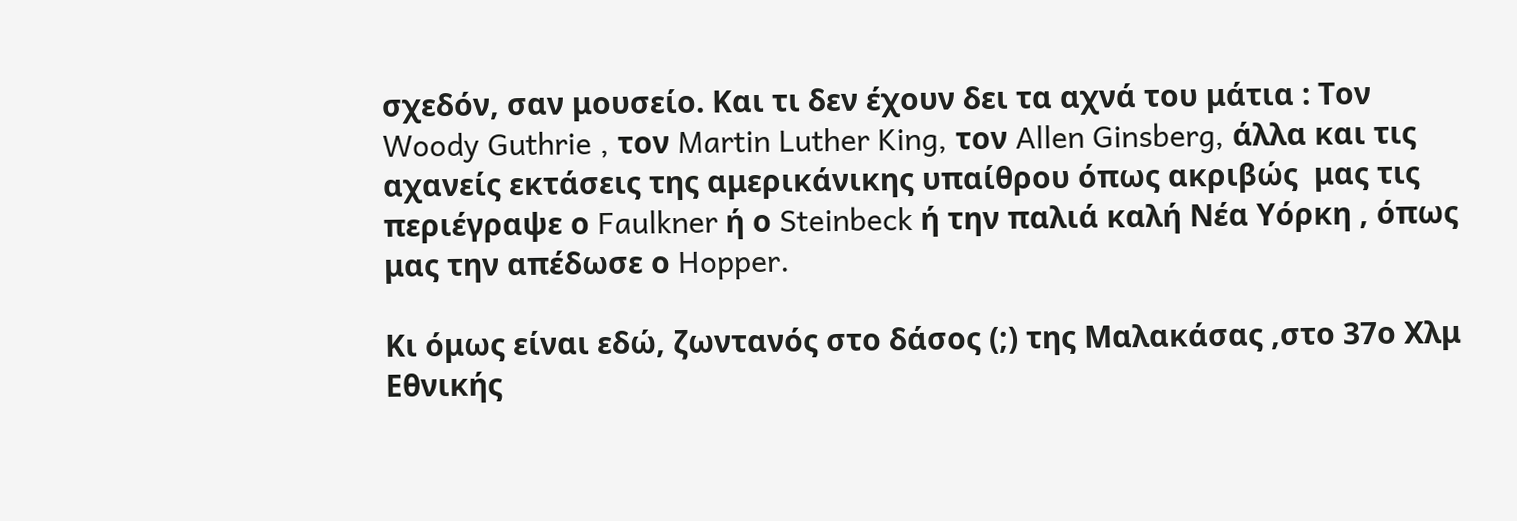σχεδόν, σαν μουσείο. Και τι δεν έχουν δει τα αχνά του μάτια : Toν Woody Guthrie , τoν Martin Luther King, τον Allen Ginsberg, άλλα και τις αχανείς εκτάσεις της αμερικάνικης υπαίθρου όπως ακριβώς  μας τις  περιέγραψε ο Faulkner ή ο Steinbeck ή την παλιά καλή Νέα Υόρκη , όπως μας την απέδωσε ο Hopper.

Κι όμως είναι εδώ, ζωντανός στο δάσος (;) της Μαλακάσας ,στο 37ο Χλμ Εθνικής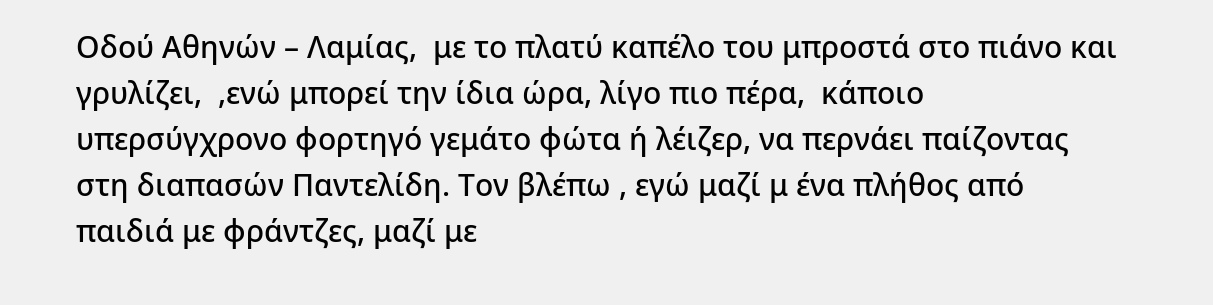Οδού Αθηνών – Λαμίας,  με το πλατύ καπέλο του μπροστά στο πιάνο και γρυλίζει,  ,ενώ μπορεί την ίδια ώρα, λίγο πιο πέρα,  κάποιο  υπερσύγχρονο φορτηγό γεμάτο φώτα ή λέιζερ, να περνάει παίζοντας στη διαπασών Παντελίδη. Τον βλέπω , εγώ μαζί μ ένα πλήθος από παιδιά με φράντζες, μαζί με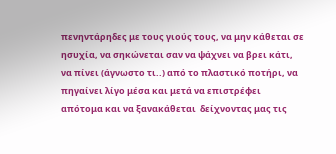πενηντάρηδες με τους γιούς τους, να μην κάθεται σε ησυχία, να σηκώνεται σαν να ψάχνει να βρει κάτι, να πίνει (άγνωστο τι..) από το πλαστικό ποτήρι, να πηγαίνει λίγο μέσα και μετά να επιστρέφει  απότομα και να ξανακάθεται  δείχνοντας μας τις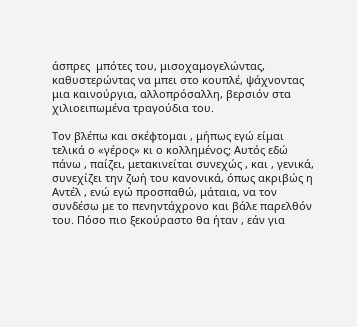άσπρες  μπότες του, μισοχαμογελώντας,  καθυστερώντας να μπει στο κουπλέ, ψάχνοντας μια καινούργια, αλλοπρόσαλλη, βερσιόν στα χιλιοειπωμένα τραγούδια του.

Τον βλέπω και σκέφτομαι , μήπως εγώ είμαι τελικά ο «γέρος» κι ο κολλημένος; Aυτός εδώ πάνω , παίζει, μετακινείται συνεχώς , και , γενικά, συνεχίζει την ζωή του κανονικά, όπως ακριβώς η Αντέλ , ενώ εγώ προσπαθώ, μάταια, να τον συνδέσω με το πενηντάχρονο και βάλε παρελθόν του. Πόσο πιο ξεκούραστο θα ήταν , εάν για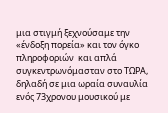μια στιγμή ξεχνούσαμε την «ένδοξη πορεία» και τον όγκο πληροφοριών  και απλά συγκεντρωνόμασταν στο ΤΩΡΑ, δηλαδή σε μια ωραία συναυλία ενός 73χρονου μουσικού με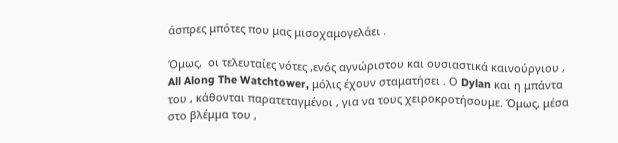άσπρες μπότες που μας μισοχαμογελάει .

Όμως,  οι τελευταίες νότες ,ενός αγνώριστου και ουσιαστικά καινούργιου , All Along The Watchtower, μόλις έχουν σταματήσει . Ο Dylan και η μπάντα του , κάθονται παρατεταγμένοι , για να τους χειροκροτήσουμε. Όμως, μέσα στο βλέμμα του ,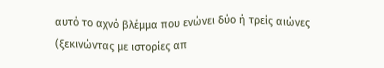αυτό το αχνό βλέμμα που ενώνει δύο ή τρείς αιώνες (ξεκινώντας με ιστορίες απ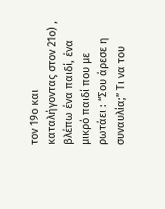τον 19ο και καταλήγοντας στον 21ο) , βλέπω ένα παιδί, ένα μικρό παιδί που με ρωτάει : “Σου άρεσε η συναυλία;” Τι να του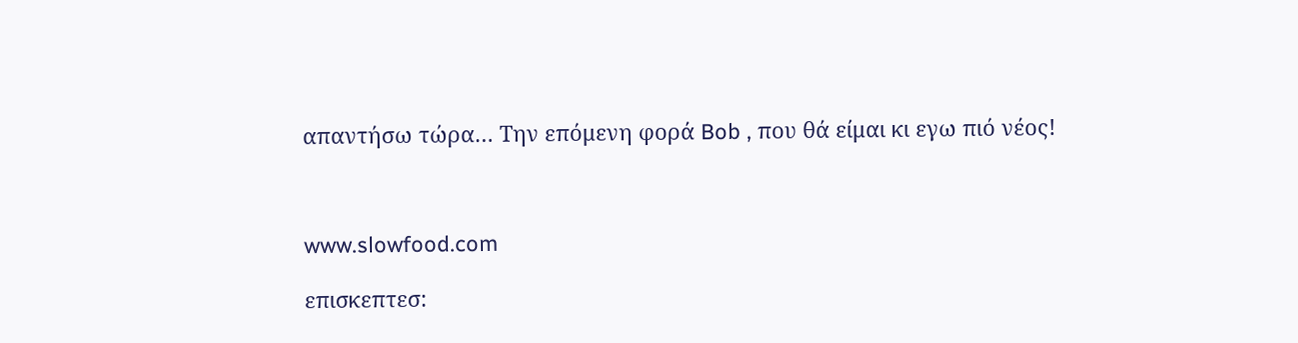απαντήσω τώρα… Την επόμενη φορά Bob , που θά είμαι κι εγω πιό νέος!



www.slowfood.com

επισκεπτεσ: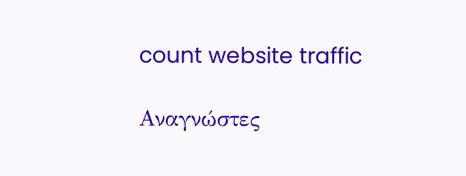count website traffic

Αναγνώστες